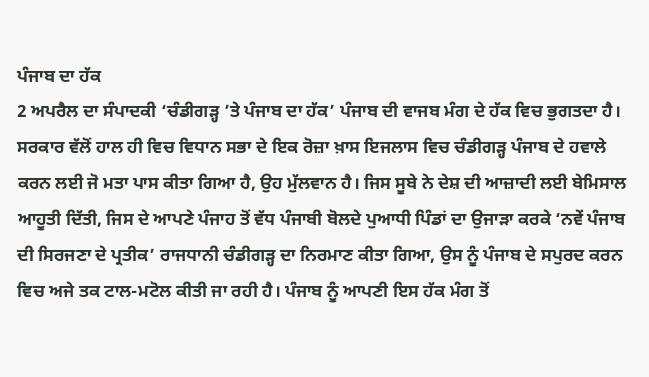ਪੰਜਾਬ ਦਾ ਹੱਕ
2 ਅਪਰੈਲ ਦਾ ਸੰਪਾਦਕੀ ‘ਚੰਡੀਗੜ੍ਹ ’ਤੇ ਪੰਜਾਬ ਦਾ ਹੱਕ’ ਪੰਜਾਬ ਦੀ ਵਾਜਬ ਮੰਗ ਦੇ ਹੱਕ ਵਿਚ ਭੁਗਤਦਾ ਹੈ। ਸਰਕਾਰ ਵੱਲੋਂ ਹਾਲ ਹੀ ਵਿਚ ਵਿਧਾਨ ਸਭਾ ਦੇ ਇਕ ਰੋਜ਼ਾ ਖ਼ਾਸ ਇਜਲਾਸ ਵਿਚ ਚੰਡੀਗੜ੍ਹ ਪੰਜਾਬ ਦੇ ਹਵਾਲੇ ਕਰਨ ਲਈ ਜੋ ਮਤਾ ਪਾਸ ਕੀਤਾ ਗਿਆ ਹੈ, ਉਹ ਮੁੱਲਵਾਨ ਹੈ। ਜਿਸ ਸੂਬੇ ਨੇ ਦੇਸ਼ ਦੀ ਆਜ਼ਾਦੀ ਲਈ ਬੇਮਿਸਾਲ ਆਹੂਤੀ ਦਿੱਤੀ, ਜਿਸ ਦੇ ਆਪਣੇ ਪੰਜਾਹ ਤੋਂ ਵੱਧ ਪੰਜਾਬੀ ਬੋਲਦੇ ਪੁਆਧੀ ਪਿੰਡਾਂ ਦਾ ਉਜਾੜਾ ਕਰਕੇ ‘ਨਵੇਂ ਪੰਜਾਬ ਦੀ ਸਿਰਜਣਾ ਦੇ ਪ੍ਰਤੀਕ’ ਰਾਜਧਾਨੀ ਚੰਡੀਗੜ੍ਹ ਦਾ ਨਿਰਮਾਣ ਕੀਤਾ ਗਿਆ, ਉਸ ਨੂੰ ਪੰਜਾਬ ਦੇ ਸਪੁਰਦ ਕਰਨ ਵਿਚ ਅਜੇ ਤਕ ਟਾਲ-ਮਟੋਲ ਕੀਤੀ ਜਾ ਰਹੀ ਹੈ। ਪੰਜਾਬ ਨੂੰ ਆਪਣੀ ਇਸ ਹੱਕ ਮੰਗ ਤੋਂ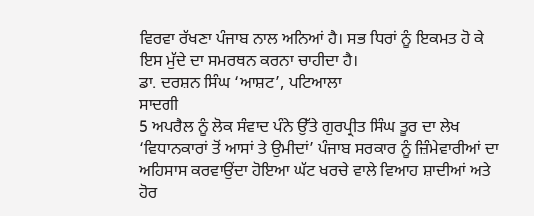ਵਿਰਵਾ ਰੱਖਣਾ ਪੰਜਾਬ ਨਾਲ ਅਨਿਆਂ ਹੈ। ਸਭ ਧਿਰਾਂ ਨੂੰ ਇਕਮਤ ਹੋ ਕੇ ਇਸ ਮੁੱਦੇ ਦਾ ਸਮਰਥਨ ਕਰਨਾ ਚਾਹੀਦਾ ਹੈ।
ਡਾ. ਦਰਸ਼ਨ ਸਿੰਘ ‘ਆਸ਼ਟ’, ਪਟਿਆਲਾ
ਸਾਦਗੀ
5 ਅਪਰੈਲ ਨੂੰ ਲੋਕ ਸੰਵਾਦ ਪੰਨੇ ਉੱਤੇ ਗੁਰਪ੍ਰੀਤ ਸਿੰਘ ਤੂਰ ਦਾ ਲੇਖ ‘ਵਿਧਾਨਕਾਰਾਂ ਤੋਂ ਆਸਾਂ ਤੇ ਉਮੀਦਾਂ’ ਪੰਜਾਬ ਸਰਕਾਰ ਨੂੰ ਜ਼ਿੰਮੇਵਾਰੀਆਂ ਦਾ ਅਹਿਸਾਸ ਕਰਵਾਉਂਦਾ ਹੋਇਆ ਘੱਟ ਖਰਚੇ ਵਾਲੇ ਵਿਆਹ ਸ਼ਾਦੀਆਂ ਅਤੇ ਹੋਰ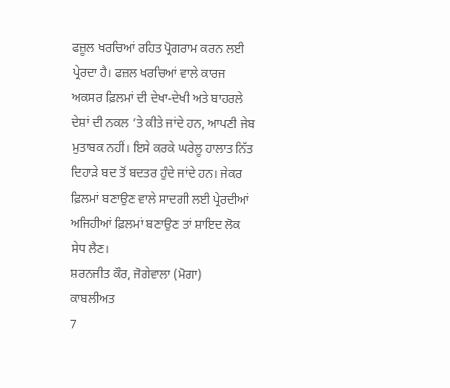ਫਜ਼ੂਲ ਖਰਚਿਆਂ ਰਹਿਤ ਪ੍ਰੋਗਰਾਮ ਕਰਨ ਲਈ ਪ੍ਰੇਰਦਾ ਹੈ। ਫਜ਼ਲ ਖਰਚਿਆਂ ਵਾਲੇ ਕਾਰਜ ਅਕਸਰ ਫ਼ਿਲਮਾਂ ਦੀ ਦੇਖਾ-ਦੇਖੀ ਅਤੇ ਬਾਹਰਲੇ ਦੇਸ਼ਾਂ ਦੀ ਨਕਲ ’ਤੇ ਕੀਤੇ ਜਾਂਦੇ ਹਨ, ਆਪਣੀ ਜੇਬ ਮੁਤਾਬਕ ਨਹੀਂ। ਇਸੇ ਕਰਕੇ ਘਰੇਲੂ ਹਾਲਾਤ ਨਿੱਤ ਦਿਹਾੜੇ ਬਦ ਤੋਂ ਬਦਤਰ ਹੁੰਦੇ ਜਾਂਦੇ ਹਨ। ਜੇਕਰ ਫ਼ਿਲਮਾਂ ਬਣਾਉਣ ਵਾਲੇ ਸਾਦਗੀ ਲਈ ਪ੍ਰੇਰਦੀਆਂ ਅਜਿਹੀਆਂ ਫ਼ਿਲਮਾਂ ਬਣਾਉਣ ਤਾਂ ਸ਼ਾਇਦ ਲੋਕ ਸੇਧ ਲੈਣ।
ਸ਼ਰਨਜੀਤ ਕੌਰ, ਜੋਗੇਵਾਲਾ (ਮੋਗਾ)
ਕਾਬਲੀਅਤ
7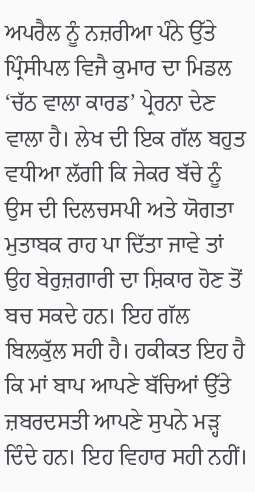ਅਪਰੈਲ ਨੂੰ ਨਜ਼ਰੀਆ ਪੰਨੇ ਉੱਤੇ ਪ੍ਰਿੰਸੀਪਲ ਵਿਜੈ ਕੁਮਾਰ ਦਾ ਮਿਡਲ ‘ਚੱਠ ਵਾਲਾ ਕਾਰਡ’ ਪ੍ਰੇਰਨਾ ਦੇਣ ਵਾਲਾ ਹੈ। ਲੇਖ ਦੀ ਇਕ ਗੱਲ ਬਹੁਤ ਵਧੀਆ ਲੱਗੀ ਕਿ ਜੇਕਰ ਬੱਚੇ ਨੂੰ ਉਸ ਦੀ ਦਿਲਚਸਪੀ ਅਤੇ ਯੋਗਤਾ ਮੁਤਾਬਕ ਰਾਹ ਪਾ ਦਿੱਤਾ ਜਾਵੇ ਤਾਂ ਉਹ ਬੇਰੁਜ਼ਗਾਰੀ ਦਾ ਸ਼ਿਕਾਰ ਹੋਣ ਤੋਂ ਬਚ ਸਕਦੇ ਹਨ। ਇਹ ਗੱਲ ਬਿਲਕੁੱਲ ਸਹੀ ਹੈ। ਹਕੀਕਤ ਇਹ ਹੈ ਕਿ ਮਾਂ ਬਾਪ ਆਪਣੇ ਬੱਚਿਆਂ ਉੱਤੇ ਜ਼ਬਰਦਸਤੀ ਆਪਣੇ ਸੁਪਨੇ ਮੜ੍ਹ ਦਿੰਦੇ ਹਨ। ਇਹ ਵਿਹਾਰ ਸਹੀ ਨਹੀਂ।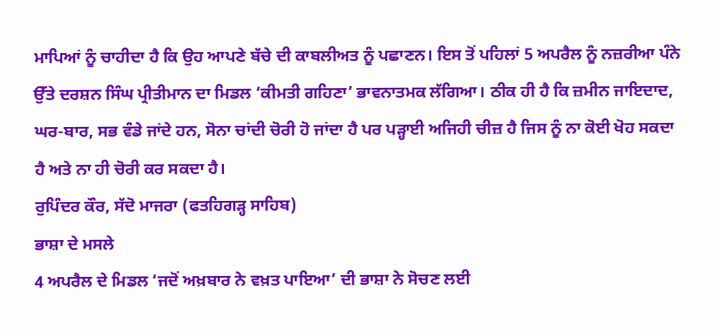ਮਾਪਿਆਂ ਨੂੰ ਚਾਹੀਦਾ ਹੈ ਕਿ ਉਹ ਆਪਣੇ ਬੱਚੇ ਦੀ ਕਾਬਲੀਅਤ ਨੂੰ ਪਛਾਣਨ। ਇਸ ਤੋਂ ਪਹਿਲਾਂ 5 ਅਪਰੈਲ ਨੂੰ ਨਜ਼ਰੀਆ ਪੰਨੇ ਉੱਤੇ ਦਰਸ਼ਨ ਸਿੰਘ ਪ੍ਰੀਤੀਮਾਨ ਦਾ ਮਿਡਲ ‘ਕੀਮਤੀ ਗਹਿਣਾ’ ਭਾਵਨਾਤਮਕ ਲੱਗਿਆ। ਠੀਕ ਹੀ ਹੈ ਕਿ ਜ਼ਮੀਨ ਜਾਇਦਾਦ, ਘਰ-ਬਾਰ, ਸਭ ਵੰਡੇ ਜਾਂਦੇ ਹਨ, ਸੋਨਾ ਚਾਂਦੀ ਚੋਰੀ ਹੋ ਜਾਂਦਾ ਹੈ ਪਰ ਪੜ੍ਹਾਈ ਅਜਿਹੀ ਚੀਜ਼ ਹੈ ਜਿਸ ਨੂੰ ਨਾ ਕੋਈ ਖੋਹ ਸਕਦਾ ਹੈ ਅਤੇ ਨਾ ਹੀ ਚੋਰੀ ਕਰ ਸਕਦਾ ਹੈ।
ਰੁਪਿੰਦਰ ਕੌਰ, ਸੱਦੋ ਮਾਜਰਾ (ਫਤਹਿਗੜ੍ਹ ਸਾਹਿਬ)
ਭਾਸ਼ਾ ਦੇ ਮਸਲੇ
4 ਅਪਰੈਲ ਦੇ ਮਿਡਲ ‘ਜਦੋਂ ਅਖ਼ਬਾਰ ਨੇ ਵਖ਼ਤ ਪਾਇਆ’ ਦੀ ਭਾਸ਼ਾ ਨੇ ਸੋਚਣ ਲਈ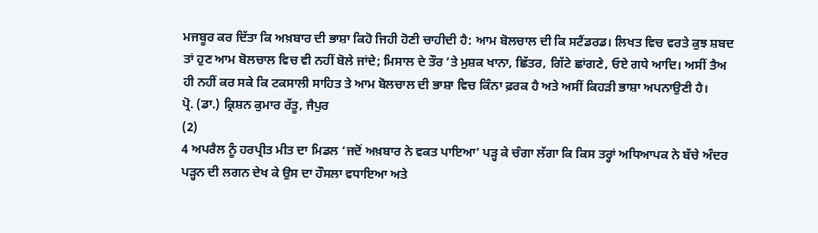ਮਜਬੂਰ ਕਰ ਦਿੱਤਾ ਕਿ ਅਖ਼ਬਾਰ ਦੀ ਭਾਸ਼ਾ ਕਿਹੋ ਜਿਹੀ ਹੋਣੀ ਚਾਹੀਦੀ ਹੈ: ਆਮ ਬੋਲਚਾਲ ਦੀ ਕਿ ਸਟੈਂਡਰਡ। ਲਿਖਤ ਵਿਚ ਵਰਤੇ ਕੁਝ ਸ਼ਬਦ ਤਾਂ ਹੁਣ ਆਮ ਬੋਲਚਾਲ ਵਿਚ ਵੀ ਨਹੀਂ ਬੋਲੇ ਜਾਂਦੇ; ਮਿਸਾਲ ਦੇ ਤੌਰ ’ਤੇ ਮੁਸ਼ਕ ਖਾਨਾ, ਛਿੱਤਰ, ਗਿੱਟੇ ਛਾਂਗਣੇ, ਓਏ ਗਧੇ ਆਦਿ। ਅਸੀਂ ਤੈਅ ਹੀ ਨਹੀਂ ਕਰ ਸਕੇ ਕਿ ਟਕਸਾਲੀ ਸਾਹਿਤ ਤੇ ਆਮ ਬੋਲਚਾਲ ਦੀ ਭਾਸ਼ਾ ਵਿਚ ਕਿੰਨਾ ਫ਼ਰਕ ਹੈ ਅਤੇ ਅਸੀਂ ਕਿਹੜੀ ਭਾਸ਼ਾ ਅਪਨਾਉਣੀ ਹੈ।
ਪ੍ਰੋ. (ਡਾ.) ਕ੍ਰਿਸ਼ਨ ਕੁਮਾਰ ਰੱਤੂ, ਜੈਪੁਰ
(2)
4 ਅਪਰੈਲ ਨੂੰ ਹਰਪ੍ਰੀਤ ਮੀਤ ਦਾ ਮਿਡਲ ‘ਜਦੋਂ ਅਖ਼ਬਾਰ ਨੇ ਵਕਤ ਪਾਇਆ’ ਪੜ੍ਹ ਕੇ ਚੰਗਾ ਲੱਗਾ ਕਿ ਕਿਸ ਤਰ੍ਹਾਂ ਅਧਿਆਪਕ ਨੇ ਬੱਚੇ ਅੰਦਰ ਪੜ੍ਹਨ ਦੀ ਲਗਨ ਦੇਖ ਕੇ ਉਸ ਦਾ ਹੌਸਲਾ ਵਧਾਇਆ ਅਤੇ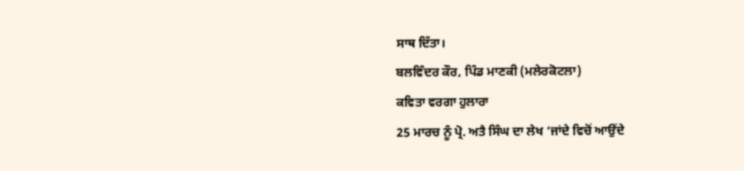ਸਾਥ ਦਿੱਤਾ।
ਬਲਵਿੰਦਰ ਕੌਰ, ਪਿੰਡ ਮਾਣਕੀ (ਮਲੇਰਕੋਟਲਾ)
ਕਵਿਤਾ ਵਰਗਾ ਹੁਲਾਰਾ
25 ਮਾਰਚ ਨੂੰ ਪ੍ਰੋ. ਅਤੈ ਸਿੰਘ ਦਾ ਲੇਖ ‘ਜਾਂਦੇ ਵਿਚੋਂ ਆਉਂਦੇ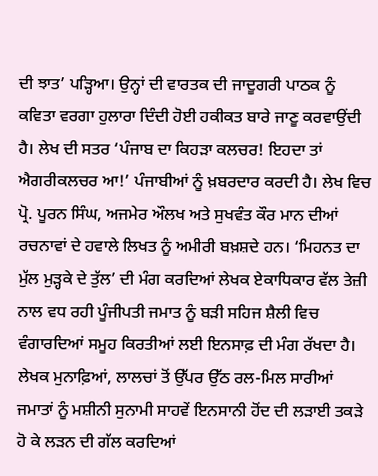ਦੀ ਝਾਤ’ ਪੜ੍ਹਿਆ। ਉਨ੍ਹਾਂ ਦੀ ਵਾਰਤਕ ਦੀ ਜਾਦੂਗਰੀ ਪਾਠਕ ਨੂੰ ਕਵਿਤਾ ਵਰਗਾ ਹੁਲਾਰਾ ਦਿੰਦੀ ਹੋਈ ਹਕੀਕਤ ਬਾਰੇ ਜਾਣੂ ਕਰਵਾਉਂਦੀ ਹੈ। ਲੇਖ ਦੀ ਸਤਰ ‘ਪੰਜਾਬ ਦਾ ਕਿਹੜਾ ਕਲਚਰ! ਇਹਦਾ ਤਾਂ ਐਗਰੀਕਲਚਰ ਆ!’ ਪੰਜਾਬੀਆਂ ਨੂੰ ਖ਼ਬਰਦਾਰ ਕਰਦੀ ਹੈ। ਲੇਖ ਵਿਚ ਪ੍ਰੋ. ਪੂਰਨ ਸਿੰਘ, ਅਜਮੇਰ ਔਲਖ ਅਤੇ ਸੁਖਵੰਤ ਕੌਰ ਮਾਨ ਦੀਆਂ ਰਚਨਾਵਾਂ ਦੇ ਹਵਾਲੇ ਲਿਖਤ ਨੂੰ ਅਮੀਰੀ ਬਖ਼ਸ਼ਦੇ ਹਨ। ‘ਮਿਹਨਤ ਦਾ ਮੁੱਲ ਮੁੜ੍ਹਕੇ ਦੇ ਤੁੱਲ’ ਦੀ ਮੰਗ ਕਰਦਿਆਂ ਲੇਖਕ ਏਕਾਧਿਕਾਰ ਵੱਲ ਤੇਜ਼ੀ ਨਾਲ ਵਧ ਰਹੀ ਪੂੰਜੀਪਤੀ ਜਮਾਤ ਨੂੰ ਬੜੀ ਸਹਿਜ ਸ਼ੈਲੀ ਵਿਚ ਵੰਗਾਰਦਿਆਂ ਸਮੂਹ ਕਿਰਤੀਆਂ ਲਈ ਇਨਸਾਫ਼ ਦੀ ਮੰਗ ਰੱਖਦਾ ਹੈ। ਲੇਖਕ ਮੁਨਾਫ਼ਿਆਂ, ਲਾਲਚਾਂ ਤੋਂ ਉੱਪਰ ਉੱਠ ਰਲ-ਮਿਲ ਸਾਰੀਆਂ ਜਮਾਤਾਂ ਨੂੰ ਮਸ਼ੀਨੀ ਸੁਨਾਮੀ ਸਾਹਵੇਂ ਇਨਸਾਨੀ ਹੋਂਦ ਦੀ ਲੜਾਈ ਤਕੜੇ ਹੋ ਕੇ ਲੜਨ ਦੀ ਗੱਲ ਕਰਦਿਆਂ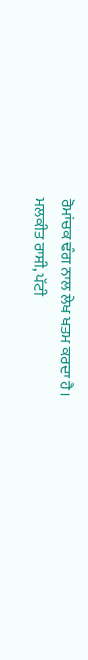ਰੋਮਾਂਚਕ ਢੰਗ ਨਾਲ ਲੇਖ ਖਤਮ ਕਰਦਾ ਹੈ।
ਮਲਕੀਤ ਰਾਸੀ, ਪੱਟੀ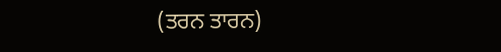(ਤਰਨ ਤਾਰਨ)